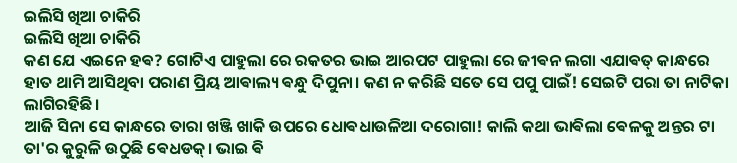ଇଲିସି ଖିଆ ଚାକିରି
ଇଲିସି ଖିଆ ଚାକିରି
କଣ ଯେ ଏଇନେ ହଵ? ଗୋଟିଏ ପାହୁଲା ରେ ରକତର ଭାଇ ଆରପଟ ପାହୁଲା ରେ ଜୀଵନ ଲଗା ଏଯାଵତ୍ କାନ୍ଧରେ ହାତ ଥାମି ଆସିଥିବା ପରାଣ ପ୍ରିୟ ଆଵାଲ୍ୟ ଵନ୍ଧୁ ଦିପୁନା। କଣ ନ କରିଛି ସତେ ସେ ପପୁ ପାଇଁ! ସେଇଟି ପରା ତା ନାଟିକା ଲାଗିରହିଛି।
ଆଜି ସିନା ସେ କାନ୍ଧରେ ତାରା ଖଞ୍ଜି ଖାକି ଉପରେ ଧୋଵଧାଉଳିଆ ଦରୋଗା! କାଲି କଥା ଭାଵିଲା ଵେଳକୁ ଅନ୍ତର ଟା ତା'ର କୁରୁଳି ଉଠୁଛି ଵେଧଡକ୍। ଭାଇ ଵି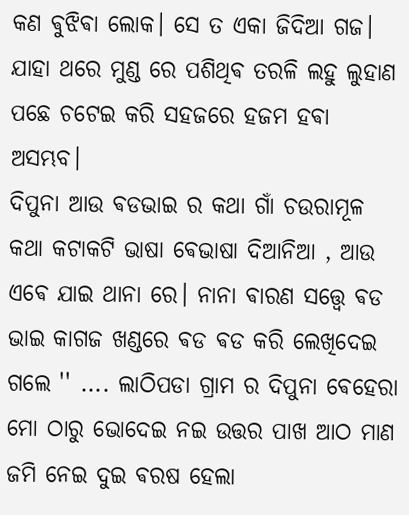କଣ ଵୁଝିଵା ଲୋକ। ସେ ତ ଏକା ଜିଦିଆ ଗଜ। ଯାହା ଥରେ ମୁଣ୍ଡ ରେ ପଶିଥିଵ ତରଳି ଲହୁ ଲୁହାଣ ପଛେ ଚଟେଇ କରି ସହଜରେ ହଜମ ହଵା ଅସମ୍ଭବ।
ଦିପୁନା ଆଉ ଵଡଭାଇ ର କଥା ଗାଁ ଚଉରାମୂଳ କଥା କଟାକଟି ଭାଷା ଵେଭାଷା ଦିଆନିଆ , ଆଉ ଏଵେ ଯାଇ ଥାନା ରେ। ନାନା ଵାରଣ ସତ୍ତ୍ବେ ଵଡ ଭାଇ କାଗଜ ଖଣ୍ଡରେ ଵଡ ଵଡ କରି ଲେଖିଦେଇ ଗଲେ '' .... ଲାଠିପଡା ଗ୍ରାମ ର ଦିପୁନା ଵେହେରା ମୋ ଠାରୁ ଭୋଦେଇ ନଇ ଉତ୍ତର ପାଖ ଆଠ ମାଣ ଜମି ନେଇ ଦୁଇ ଵରଷ ହେଲା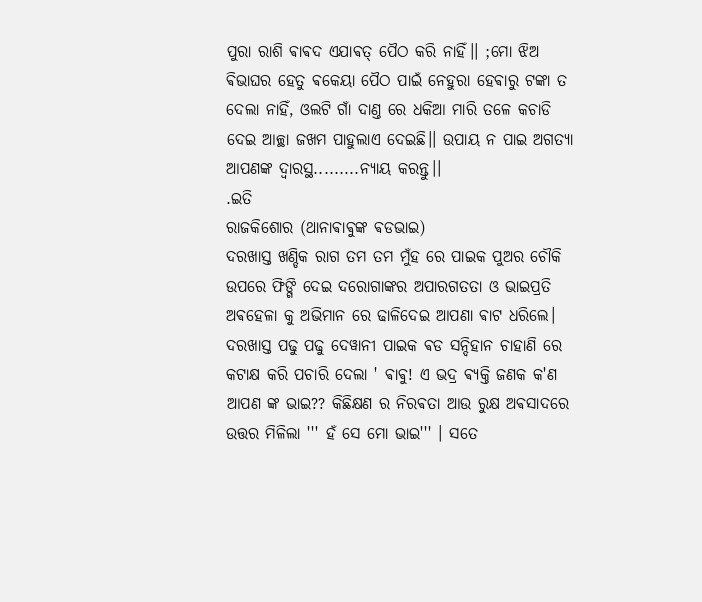ପୁରା ରାଶି ଵାଵଦ ଏଯାଵତ୍ ପୈଠ କରି ନାହିଁ।। ;ମୋ ଝିଅ ଵିଭାଘର ହେତୁ ଵକେୟା ପୈଠ ପାଇଁ ନେହୁରା ହେଵାରୁ ଟଙ୍କା ତ ଦେଲା ନାହିଁ, ଓଲଟି ଗାଁ ଦାଣ୍ତ ରେ ଧକିଆ ମାରି ତଳେ କଚାଡି ଦେଇ ଆଚ୍ଛା ଜଖମ ପାହୁଲାଏ ଦେଇଛି।। ଉପାୟ ନ ପାଇ ଅଗତ୍ୟା ଆପଣଙ୍କ ଦ୍ବାରସ୍ଥ.........ନ୍ଯାୟ କରନ୍ତୁ।।
.ଇତି
ରାଜକିଶୋର (ଥାନାଵାଵୁଙ୍କ ଵଡଭାଇ)
ଦରଖାସ୍ତ ଖଣ୍ଡିକ ରାଗ ତମ ତମ ମୁଁହ ରେ ପାଇକ ପୁଅର ଚୌକି ଉପରେ ଫିଙ୍ଗି ଦେଇ ଦରୋଗାଙ୍କର ଅପାରଗତତା ଓ ଭାଇପ୍ରତି ଅଵହେଳା କୁ ଅଭିମାନ ରେ ଢାଳିଦେଇ ଆପଣା ଵାଟ ଧରିଲେ। ଦରଖାସ୍ତ ପଢୁ ପଢୁ ଦେୱାନୀ ପାଇକ ଵଡ ସନ୍ଦିହାନ ଚାହାଣି ରେ କଟାକ୍ଷ କରି ପଚାରି ଦେଲା ' ଵାଵୁ! ଏ ଭଦ୍ର ଵ୍ୟକ୍ତି ଜଣକ କ'ଣ ଆପଣ ଙ୍କ ଭାଇ?? କିଛିକ୍ଷଣ ର ନିରଵତା ଆଉ ରୁକ୍ଷ ଅଵସାଦରେ ଉତ୍ତର ମିଳିଲା ''' ହଁ ସେ ମୋ ଭାଇ''' । ସତେ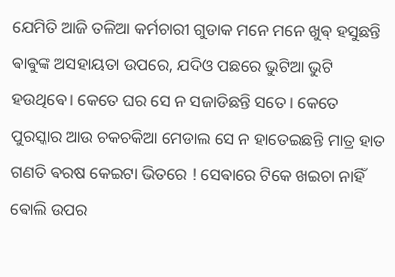ଯେମିତି ଆଜି ତଳିଆ କର୍ମଚାରୀ ଗୁଡାକ ମନେ ମନେ ଖୁଵ୍ ହସୁଛନ୍ତି ଵାଵୁଙ୍କ ଅସହାୟତା ଉପରେ, ଯଦିଓ ପଛରେ ଭୁଟିଆ ଭୁଟି ହଉଥିଵେ। କେତେ ଘର ସେ ନ ସଜାଡିଛନ୍ତି ସତେ। କେତେ ପୁରସ୍କାର ଆଉ ଚକଚକିଆ ମେଡାଲ ସେ ନ ହାତେଇଛନ୍ତି ମାତ୍ର ହାତ ଗଣତି ଵରଷ କେଇଟା ଭିତରେ ! ସେଵାରେ ଟିକେ ଖଇଚା ନାହିଁ ଵୋଲି ଉପର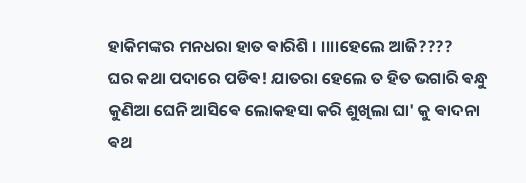ହାକିମଙ୍କର ମନଧରା ହାତ ଵାରିଶି । ।।।।ହେଲେ ଆଜି????
ଘର କଥା ପଦାରେ ପଡିଵ! ଯାତରା ହେଲେ ତ ହିତ ଭଗାରି ଵନ୍ଧୁ କୁଣିଆ ଘେନି ଆସିଵେ ଲୋକହସା କରି ଶୁଖିଲା ଘା' କୁ ଵାଦନା ଵଥ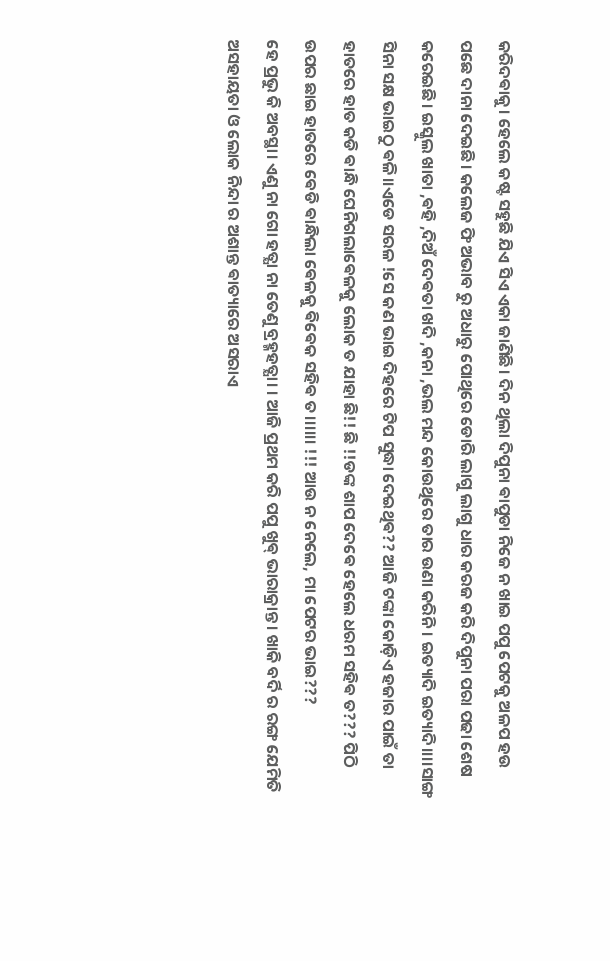କରିଦଵାକୁ। ହେଲେ କଷ୍ଟ ସହୁଛି ଯିଏ ସିଏ ଏକା ଜାଣିଛି। ଦିନ ଥିଲା ଦିପୁନା ଵାପୁଡା ନିଜେ ନ ଖାଇ ପପୁ ପେଟକୁ ଅଳପ ହଉ ପଛେ ଦାନା ଦେଇଛି। କଲେଜ ଫି ଅଭାବ ରୁ ଅଧାରୁ ପୋଥିରେ ଡୋରି ଲାଗୁ ଲାଗୁ ଧାର କରଜ କରି ଦିପୁନା ପରା ପଢା ଶେଷ କରେଇଛି। ଇସ୍କୁଲ ଖାତା ,ଵହି ,ଦିଅଁ ଦେଵତା ଖଦି ,କନା ,ଭଲ ମନ୍ଦ କୋଉଥିରେ ତାର ଉଣା କରିନି। ଇତ୍ୟାଦି ଇତ୍ୟାଦି।।।।ସାଙ୍ଗ ସିନା ସକ୍ଷ ଭାଇଠୁ ଵଳି।।ଏଡେ ସରଳ !ସେ କଣ ଭାଇ ଦିହରେ ଟିପ ସୁଦ୍ଧା ଦେଇଥିଵ?? ଆଜି ଟଙ୍କା କୋଡ଼ିଏ ହଜାର ପାଇଁ ତା ହାତରେ ହାତ କଡି ଵାନ୍ଧି ଘେନିଗଲାଵେଳକୁ ଲୋକ ତ ଯାହା ଛି!! ଛି !!ଡଙ୍କ ଶାପ ଦେଵେ ହେଲେ ଧରମ ସହିଵ ତ??? ପିଠି ଉପର ଛାଇ ହାତରେ ଵେଡି ଵାନ୍ଧିଲା ଵେଳକୁ ଵିଵେକ ସହିଵ ତ।।।।।। !!! ଆଉ ନ ନେଲେ, ମା ପେଟର ଭାଇ???
ହେ ପ୍ରଭୁ କି ଅବସ୍ଥା। ଏଣୁ ନା ଗୋ ହତ୍ଯା ନା ତେଣୁ ବ୍ରହ୍ମହତ୍ଯା। । ଆଜି ପ୍ରଥମ କରି ପପୁ ଖୁଵ୍ ଭାରାକ୍ରାନ୍ତ । ଖାକି ବର୍ଦି ର ରଙ୍ଗ ଯେମିତି ଅସହାୟତା ଓ ଲୋକ ନିନ୍ଦା ର ଅଶାନ୍ତ ଵାତ୍ୟାରେ ଅସରାଏ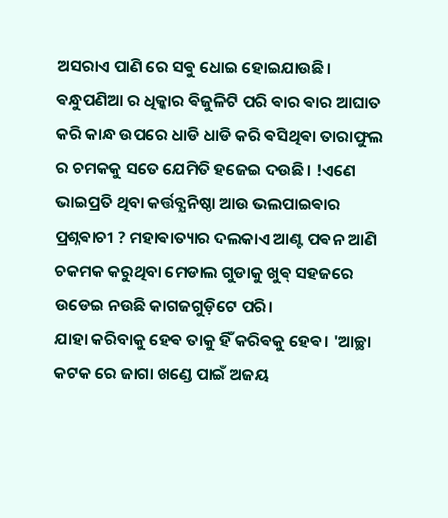ଅସରାଏ ପାଣି ରେ ସଵୁ ଧୋଇ ହୋଇଯାଉଛି। ଵନ୍ଧୁପଣିଆ ର ଧିକ୍କାର ଵିଜୁଳିଟି ପରି ଵାର ଵାର ଆଘାତ କରି କାନ୍ଧ ଉପରେ ଧାଡି ଧାଡି କରି ଵସିଥିଵା ତାରାଫୁଲ ର ଚମକକୁ ସତେ ଯେମିତି ହଜେଇ ଦଉଛି। !ଏଣେ ଭାଇପ୍ରତି ଥିବା କର୍ତ୍ତବ୍ଯନିଷ୍ଠା ଆଉ ଭଲପାଇଵାର ପ୍ରଶ୍ନଵାଚୀ ? ମହାଵାତ୍ୟାର ଦଲକାଏ ଆଣ୍ଟ ପଵନ ଆଣି ଚକମକ କରୁଥିବା ମେଡାଲ ଗୁଡାକୁ ଖୁଵ୍ ସହଜରେ ଉଡେଇ ନଉଛି କାଗଜଗୁଡ଼ିଟେ ପରି।
ଯାହା କରିବାକୁ ହେଵ ତାକୁ ହିଁ କରିଵକୁ ହେଵ। 'ଆଚ୍ଛା କଟକ ରେ ଜାଗା ଖଣ୍ଡେ ପାଇଁ ଅଜୟ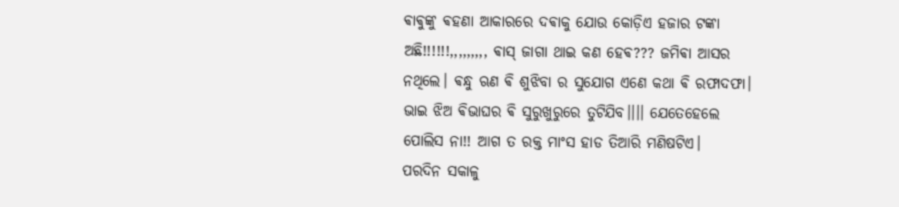ଵାଵୁଙ୍କୁ ଵହଣା ଆକାରରେ ଦଵାକୁ ଯୋଉ କୋଡ଼ିଏ ହଜାର ଟଙ୍କା ଅଛି!!!!!!,,,,,,,,, ଵାସ୍ ଜାଗା ଥାଇ କଣ ହେଵ??? ଜମିଵା ଆସର ନଥିଲେ। ଵନ୍ଧୁ ଋଣ ଵି ଶୁଝିବା ର ସୁଯୋଗ ଏଣେ କଥା ଵି ରଫାଦଫା। ଭାଇ ଝିଅ ଵିଭାଘର ଵି ସୁରୁଖୁରୁରେ ତୁଟିଯିବ।।।। ଯେତେହେଲେ ପୋଲିସ ନା!! ଆଗ ତ ରକ୍ତ ମାଂସ ହାଡ ତିଆରି ମଣିଷଟିଏ।
ପରଦିନ ସକାଳୁ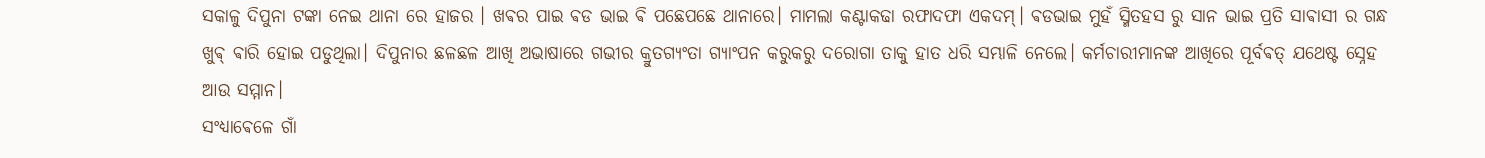ସକାଳୁ ଦିପୁନା ଟଙ୍କା ନେଇ ଥାନା ରେ ହାଜର । ଖଵର ପାଇ ଵଡ ଭାଇ ଵି ପଛେପଛେ ଥାନାରେ। ମାମଲା କଣ୍ଟାକଢା ରଫାଦଫା ଏକଦମ୍। ଵଡଭାଇ ମୁହଁ ସ୍ମିତହସ ରୁ ସାନ ଭାଇ ପ୍ରତି ସାଵାସୀ ର ଗନ୍ଧ ଖୁଵ୍ ଵାରି ହୋଇ ପଡୁଥିଲା। ଦିପୁନାର ଛଳଛଳ ଆଖି ଅଭାଷାରେ ଗଭୀର କ୍ରୁତଗ୍ୟଂତା ଗ୍ୟାଂପନ କରୁକରୁ ଦରୋଗା ତାକୁ ହାତ ଧରି ସମ୍ଭାଳି ନେଲେ। କର୍ମଚାରୀମାନଙ୍କ ଆଖିରେ ପୂର୍ବଵତ୍ ଯଥେଷ୍ଟ ସ୍ନେହ ଆଉ ସମ୍ମାନ।
ସଂଧ୍ଯାଵେଳେ ଗାଁ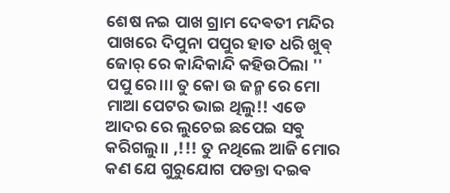ଶେଷ ନଇ ପାଖ ଗ୍ରାମ ଦେଵତୀ ମନ୍ଦିର ପାଖରେ ଦିପୁନା ପପୁର ହାତ ଧରି ଖୁଵ୍ ଜୋର୍ ରେ କାନ୍ଦିକାନ୍ଦି କହିଉଠିଲା '' ପପୁ ରେ।।। ତୁ କୋ ଉ ଜନ୍ମ ରେ ମୋ ମାଆ ପେଟର ଭାଇ ଥିଲୁ!! ଏଡେ ଆଦର ରେ ଲୁଚେଇ ଛପେଇ ସଵୁ କରିଗଲୁ।। ,!!! ତୁ ନଥିଲେ ଆଜି ମୋର କଣ ଯେ ଗୁରୁଯୋଗ ପଡନ୍ତା ଦଇଵ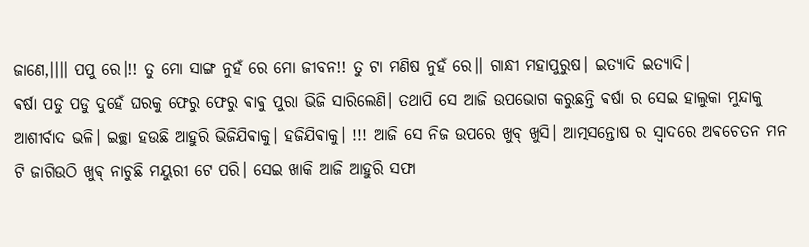ଜାଣେ,।।।। ପପୁ ରେ।!! ତୁ ମୋ ସାଙ୍ଗ ନୁହଁ ରେ ମୋ ଜୀବନ!! ତୁ ଟା ମଣିଷ ନୁହଁ ରେ।। ଗାନ୍ଧୀ ମହାପୁରୁଷ। ଇତ୍ୟାଦି ଇତ୍ୟାଦି।
ଵର୍ଷା ପଡୁ ପଡୁ ଦୁହେଁ ଘରକୁ ଫେରୁ ଫେରୁ ଵାଵୁ ପୁରା ଭିଜି ସାରିଲେଣି। ତଥାପି ସେ ଆଜି ଉପଭୋଗ କରୁଛନ୍ତି ଵର୍ଷା ର ସେଇ ହାଲୁକା ମୁନ୍ଦାକୁ ଆଶୀର୍ବାଦ ଭଳି। ଇଚ୍ଛା ହଉଛି ଆହୁରି ଭିଜିଯିଵାକୁ। ହଜିଯିଵାକୁ। !!! ଆଜି ସେ ନିଜ ଉପରେ ଖୁବ୍ ଖୁସି। ଆତ୍ମସନ୍ତୋଷ ର ସ୍ୱାଦରେ ଅଵଚେତନ ମନ ଟି ଜାଗିଉଠି ଖୁଵ୍ ନାଚୁଛି ମୟୁରୀ ଟେ ପରି। ସେଇ ଖାକି ଆଜି ଆହୁରି ସଫା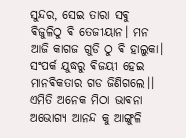ସୁନ୍ଦର, ସେଇ ତାରା ସଵୁ ଵିଜୁଳିଠୁ ଵି ତେଜୀୟାନ। ମନ ଆଜି କାଗଜ ଗୁଡି ଠୁ ଵି ହାଲୁକା। ସଂପର୍କ ଯୁଦ୍ଧରୁ ଵିଜୟୀ ହେଇ ମାନଵିକତାର ଗଡ ଜିଣିଗଲେ।। ଏମିତି ଅନେକ ମିଠା ଭାଵନା ଅଭୋଗ୍ୟ ଆନନ୍ଦ କୁ ଆଙ୍ଗୁଳି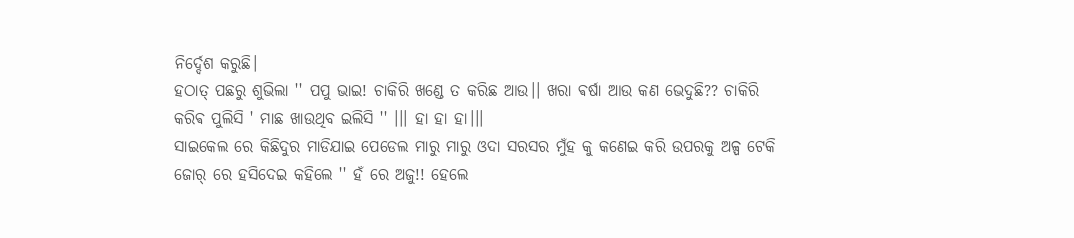ନିର୍ଦ୍ଦେଶ କରୁଛି।
ହଠାତ୍ ପଛରୁ ଶୁଭିଲା '' ପପୁ ଭାଇ! ଚାକିରି ଖଣ୍ଡେ ତ କରିଛ ଆଉ।। ଖରା ଵର୍ଷା ଆଉ କଣ ଭେଦୁଛି?? ଚାକିରି କରିଵ ପୁଲିସି ' ମାଛ ଖାଉଥିବ ଇଲିସି '' ।।। ହା ହା ହା।।।
ସାଇକେଲ ରେ କିଛିଦୁର ମାଡିଯାଇ ପେଡେଲ ମାରୁ ମାରୁ ଓଦା ସରସର ମୁଁହ କୁ କଣେଇ କରି ଉପରକୁ ଅଳ୍ପ ଟେକି ଜୋର୍ ରେ ହସିଦେଇ କହିଲେ '' ହଁ ରେ ଅଜୁ!! ହେଲେ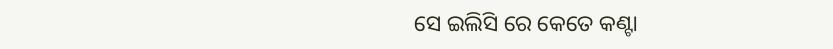ସେ ଇଲିସି ରେ କେତେ କଣ୍ଟା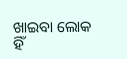ଖାଇବା ଲୋକ ହିଁ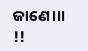ଜାଣେ।।। !!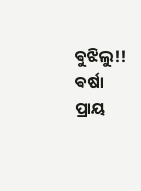ଵୁଝିଲୁ!!
ଵର୍ଷା ପ୍ରାୟ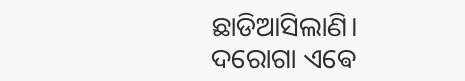ଛାଡିଆସିଲାଣି। ଦରୋଗା ଏଵେ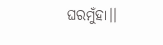ଘରମୁଁହା।।